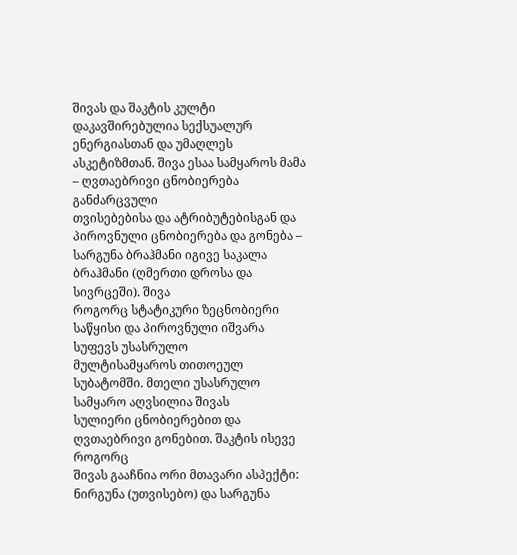შივას და შაკტის კულტი დაკავშირებულია სექსუალურ ენერგიასთან და უმაღლეს
ასკეტიზმთან. შივა ესაა სამყაროს მამა – ღვთაებრივი ცნობიერება განძარცვული
თვისებებისა და ატრიბუტებისგან და პიროვნული ცნობიერება და გონება –
სარგუნა ბრაჰმანი იგივე საკალა ბრაჰმანი (ღმერთი დროსა და სივრცეში). შივა
როგორც სტატიკური ზეცნობიერი საწყისი და პიროვნული იშვარა სუფევს უსასრულო
მულტისამყაროს თითოეულ სუბატომში. მთელი უსასრულო სამყარო აღვსილია შივას
სულიერი ცნობიერებით და ღვთაებრივი გონებით. შაკტის ისევე როგორც
შივას გააჩნია ორი მთავარი ასპექტი: ნირგუნა (უთვისებო) და სარგუნა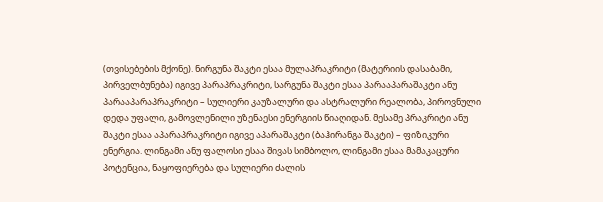(თვისებების მქონე). ნირგუნა შაკტი ესაა მულაპრაკრიტი (მატერიის დასაბამი,
პირველბუნება) იგივე პარაპრაკრიტი, სარგუნა შაკტი ესაა პარააპარაშაკტი ანუ
პარააპარაპრაკრიტი – სულიერი კაუზალური და ასტრალური რეალობა, პიროვნული
დედა უფალი, გამოვლენილი უზენაესი ენერგიის წიაღიდან. მესამე პრაკრიტი ანუ
შაკტი ესაა აპარაპრაკრიტი იგივე აპარაშაკტი (ბაჰირანგა შაკტი) – ფიზიკური
ენერგია. ლინგამი ანუ ფალოსი ესაა შივას სიმბოლო, ლინგამი ესაა მამაკაცური
პოტენცია, ნაყოფიერება და სულიერი ძალის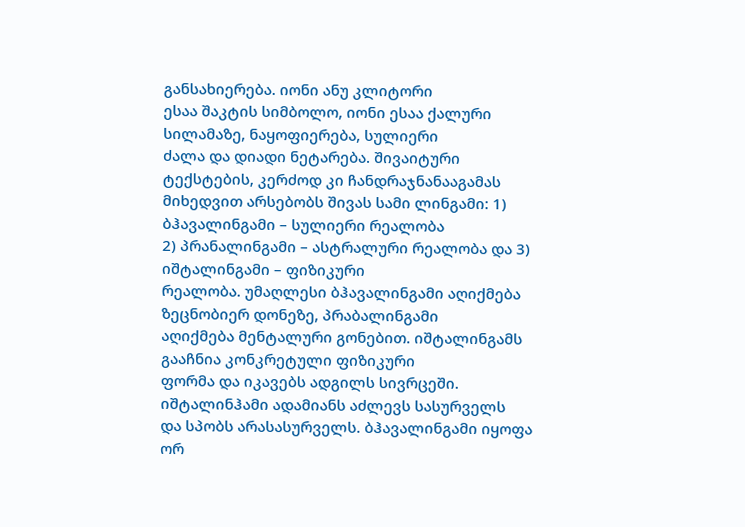განსახიერება. იონი ანუ კლიტორი
ესაა შაკტის სიმბოლო, იონი ესაა ქალური სილამაზე, ნაყოფიერება, სულიერი
ძალა და დიადი ნეტარება. შივაიტური ტექსტების, კერძოდ კი ჩანდრაჯნანააგამას
მიხედვით არსებობს შივას სამი ლინგამი: 1) ბჰავალინგამი – სულიერი რეალობა
2) პრანალინგამი – ასტრალური რეალობა და 3) იშტალინგამი – ფიზიკური
რეალობა. უმაღლესი ბჰავალინგამი აღიქმება ზეცნობიერ დონეზე, პრაბალინგამი
აღიქმება მენტალური გონებით. იშტალინგამს გააჩნია კონკრეტული ფიზიკური
ფორმა და იკავებს ადგილს სივრცეში. იშტალინჰამი ადამიანს აძლევს სასურველს
და სპობს არასასურველს. ბჰავალინგამი იყოფა ორ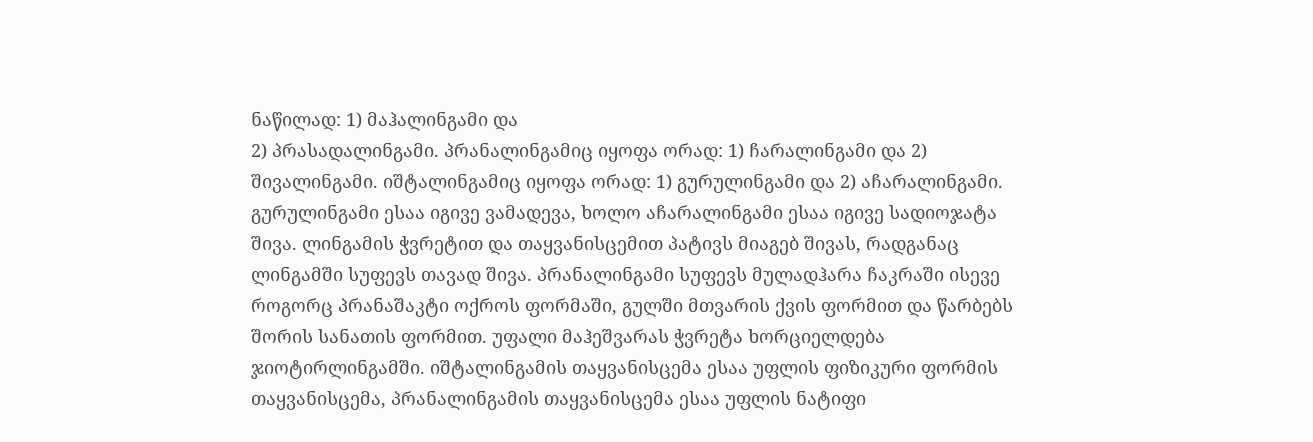ნაწილად: 1) მაჰალინგამი და
2) პრასადალინგამი. პრანალინგამიც იყოფა ორად: 1) ჩარალინგამი და 2)
შივალინგამი. იშტალინგამიც იყოფა ორად: 1) გურულინგამი და 2) აჩარალინგამი.
გურულინგამი ესაა იგივე ვამადევა, ხოლო აჩარალინგამი ესაა იგივე სადიოჯატა
შივა. ლინგამის ჭვრეტით და თაყვანისცემით პატივს მიაგებ შივას, რადგანაც
ლინგამში სუფევს თავად შივა. პრანალინგამი სუფევს მულადჰარა ჩაკრაში ისევე
როგორც პრანაშაკტი ოქროს ფორმაში, გულში მთვარის ქვის ფორმით და წარბებს
შორის სანათის ფორმით. უფალი მაჰეშვარას ჭვრეტა ხორციელდება
ჯიოტირლინგამში. იშტალინგამის თაყვანისცემა ესაა უფლის ფიზიკური ფორმის
თაყვანისცემა, პრანალინგამის თაყვანისცემა ესაა უფლის ნატიფი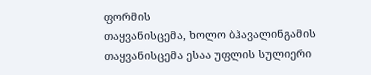ფორმის
თაყვანისცემა, ხოლო ბჰავალინგამის თაყვანისცემა ესაა უფლის სულიერი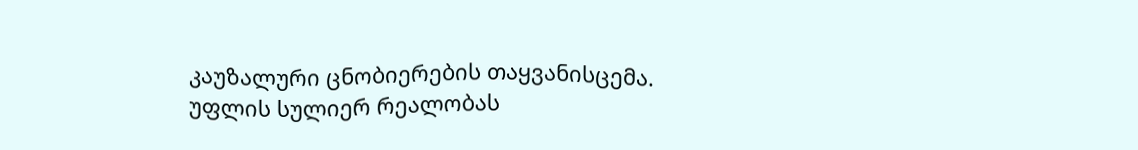კაუზალური ცნობიერების თაყვანისცემა. უფლის სულიერ რეალობას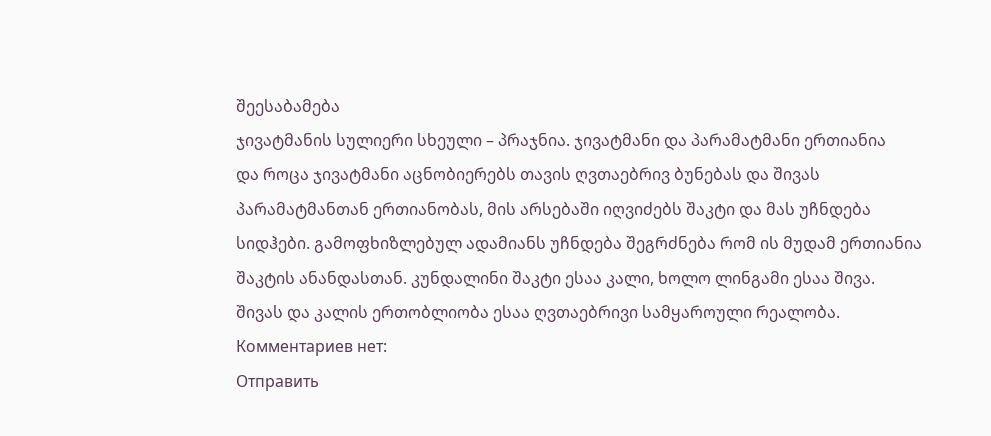შეესაბამება
ჯივატმანის სულიერი სხეული – პრაჯნია. ჯივატმანი და პარამატმანი ერთიანია
და როცა ჯივატმანი აცნობიერებს თავის ღვთაებრივ ბუნებას და შივას
პარამატმანთან ერთიანობას, მის არსებაში იღვიძებს შაკტი და მას უჩნდება
სიდჰები. გამოფხიზლებულ ადამიანს უჩნდება შეგრძნება რომ ის მუდამ ერთიანია
შაკტის ანანდასთან. კუნდალინი შაკტი ესაა კალი, ხოლო ლინგამი ესაა შივა.
შივას და კალის ერთობლიობა ესაა ღვთაებრივი სამყაროული რეალობა.
Комментариев нет:
Отправить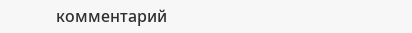комментарий